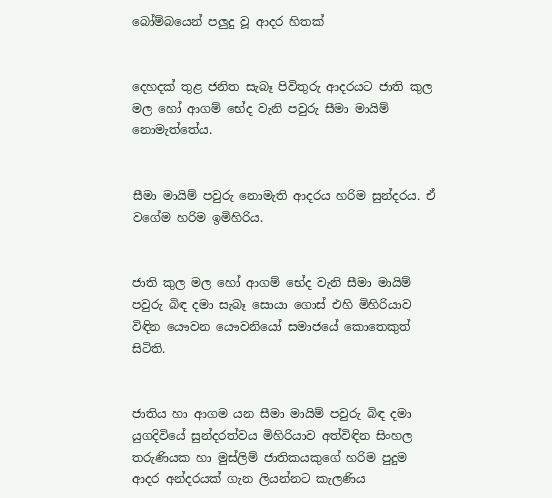බෝම්බයෙන් පලුදු වූ ආදර හිතක්


දෙහදක් තුළ ජනිත සැබෑ පිවිතුරු ආදරයට ජාති කුල මල හෝ ආගම් භේද වැනි පවුරු සීමා මායිම් නොමැත්තේය.


සීමා මායිම් පවුරු නොමැති ආදරය හරිම සුන්දරය. ඒ වගේම හරිම ඉමිහිරිය.


ජාති කුල මල හෝ ආගම් භේද වැනි සීමා මායිම් පවුරු බිඳ දමා සැබෑ සොයා ගොස් එහි මිහිරියාව විඳින යෞවන යෞවනියෝ සමාජයේ කොතෙකුත් සිටිති.


ජාතිය හා ආගම යන සීමා මායිම් පවුරු බිඳ දමා යුගදිවියේ සුන්දරත්වය මිහිරියාව අත්විඳින සිංහල තරුණියක හා මුස්ලිම් ජාතිකයකුගේ හරිම පුදුම ආදර අන්දරයක් ගැන ලියන්නට කැලණිය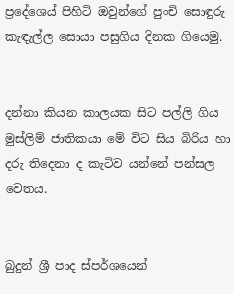ප්‍රදේශෙය් පිහිටි ඔවුන්ගේ පුංචි සොඳුරු කැඳැල්ල සොයා පසුගිය දිනක ගියෙමු.


දන්නා කියන කාලයක සිට පල්ලි ගිය මුස්ලිම් ජාතිකයා මේ විට සිය බිරිය හා දරු තිදෙනා ද කැටිව යන්නේ පන්සල වෙතය.


බුදුන් ශ්‍රී පාද ස්පර්ශයෙන්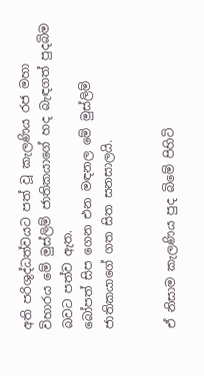අති පරිශුද්ධත්වයට පත් වූ කැලණිය රජ මහා විහාරය මේ මුස්ලිම් ජාතිකයාගේ හද බැඳගත් පුදබිම බවට පත්ව ඇත.
බෝපත් සිප ගෙන එන මඳනල මේ මුස්ලිම් ජාතිකයාගේ ගත සිත සනසාලයි.


ඒ නිසාම කැලණිය පුද බිමේ පිහිටි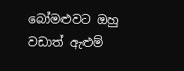බෝමළුවට ඔහු වඩාත් ඇළුම්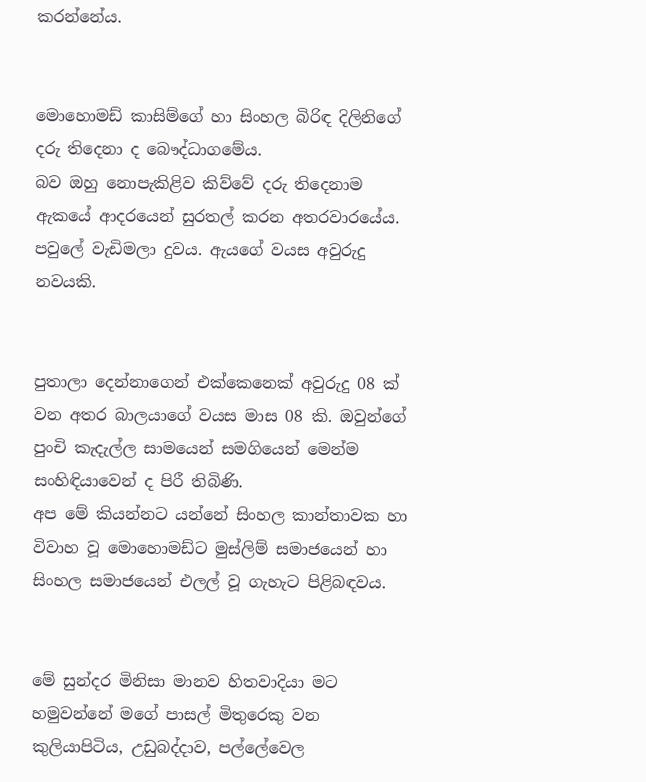කරන්නේය.


මොහොමඩ් කාසිම්ගේ හා සිංහල බිරිඳ දිලිනිගේ දරු තිදෙනා ද බෞද්ධාගමේය.
බව ඔහු නොපැකිළිව කිව්වේ දරු තිදෙනාම ඇකයේ ආදරයෙන් සුරතල් කරන අතරවාරයේය.
පවුලේ වැඩිමලා දුවය. ඇයගේ වයස අවුරුදු නවයකි.


පුතාලා දෙන්නාගෙන් එක්කෙනෙක් අවුරුදු 08 ක් වන අතර බාලයාගේ වයස මාස 08 කි. ඔවුන්ගේ පුංචි කැදැල්ල සාමයෙන් සමගියෙන් මෙන්ම සංහිඳියාවෙන් ද පිරී තිබිණි.
අප මේ කියන්නට යන්නේ සිංහල කාන්තාවක හා විවාහ වූ මොහොමඩ්ට මුස්ලිම් සමාජයෙන් හා සිංහල සමාජයෙන් එලල් වූ ගැහැට පිළිබඳවය.


මේ සුන්දර මිනිසා මානව හිතවාදියා මට හමුවන්නේ මගේ පාසල් මිතුරෙකු වන කුලියාපිටිය, උඩුබද්දාව, පල්ලේවෙල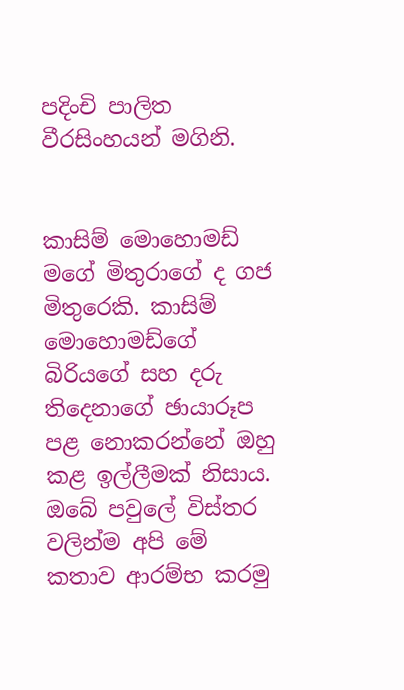පදිංචි පාලිත වීරසිංහයන් මගිනි.


කාසිම් මොහොමඩ් මගේ මිතුරාගේ ද ගජ මිතුරෙකි. කාසිම් මොහොමඩ්ගේ බිරියගේ සහ දරු තිදෙනාගේ ඡායාරූප පළ නොකරන්නේ ඔහු කළ ඉල්ලීමක් නිසාය. ඔබේ පවුලේ විස්තර වලින්ම අපි මේ කතාව ආරම්භ කරමු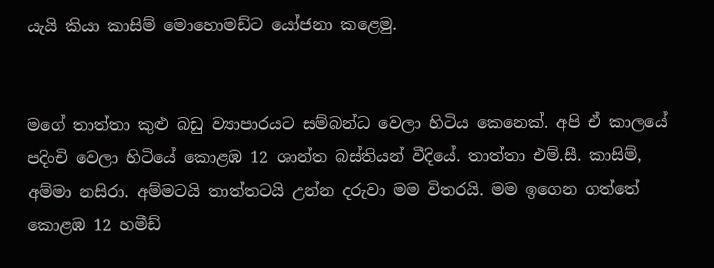යැයි කියා කාසිම් මොහොමඩ්ට යෝජනා කළෙමු.


මගේ තාත්තා කුළු බඩු ව්‍යාපාරයට සම්බන්ධ වෙලා හිටිය කෙනෙක්. අපි ඒ කාලයේ පදිංචි වෙලා හිටියේ කොළඹ 12 ශාන්ත බස්තියන් වීදියේ. තාත්තා එම්.සී. කාසිම්, අම්මා නසිරා. අම්මටයි තාත්තටයි උන්න දරුවා මම විතරයි. මම ඉගෙන ගත්තේ කොළඹ 12 හමීඩ්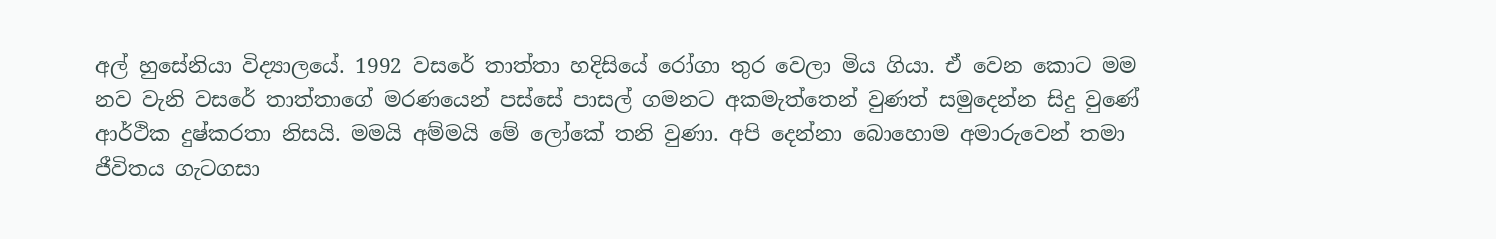අල් හුසේනියා විද්‍යාලයේ. 1992 වසරේ තාත්තා හදිසියේ රෝගා තුර වෙලා මිය ගියා. ඒ වෙන කොට මම නව වැනි වසරේ තාත්තාගේ මරණයෙන් පස්සේ පාසල් ගමනට අකමැත්තෙන් වුණත් සමුදෙන්න සිදු වුණේ ආර්ථික දුෂ්කරතා නිසයි. මමයි අම්මයි මේ ලෝකේ තනි වුණා. අපි දෙන්නා බොහොම අමාරුවෙන් තමා ජීවිතය ගැටගසා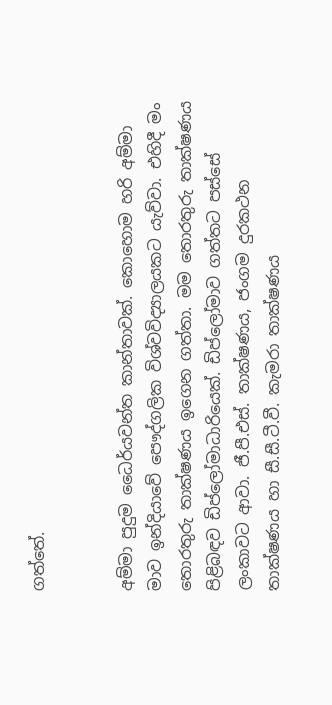ගත්තේ.


අම්මා පුදුම ධෛර්යවන්ත කාන්තාවක්. කොහොම හරි අම්මා මාව ඉන්දියාවේ පෞද්ගලික විශ්වවිද්‍යාලයකට යැව්වා. එහිදී මං තොරතුරු තාක්ෂණය ඉගෙන ගත්තා. මම තොරතුරු තාක්ෂණය පිළිබඳව ඩිප්ලෝමාධාරියෙක්. ඩිප්ලෝමාව ගත්තට පස්සේ ලංකාවට ආවා. ජී.පී.එස්. තාක්ෂණය, ජංගම දුරකථන තාක්ෂණය හා සී.සී.ටී.වී. කැමරා තාක්ෂණය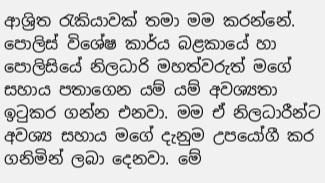ආශ්‍රිත රැකියාවක් තමා මම කරන්නේ. පොලිස් විශේෂ කාර්ය බළකායේ හා පොලිසියේ නිලධාරි මහත්වරුත් මගේ සහාය පතාගෙන යම් යම් අවශ්‍යතා ඉටුකර ගන්න එනවා. මම ඒ නිලධාරීන්ට අවශ්‍ය සහාය මගේ දැනුම උපයෝගී කර ගනිමින් ලබා දෙනවා. මේ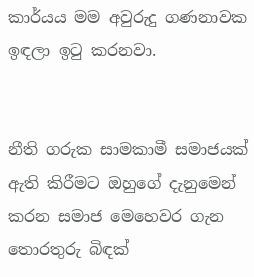කාර්යය මම අවුරුදු ගණනාවක ඉඳලා ඉටු කරනවා.


නීති ගරුක සාමකාමී සමාජයක් ඇති කිරීමට ඔහුගේ දැනුමෙන් කරන සමාජ මෙහෙවර ගැන තොරතුරු බිඳක්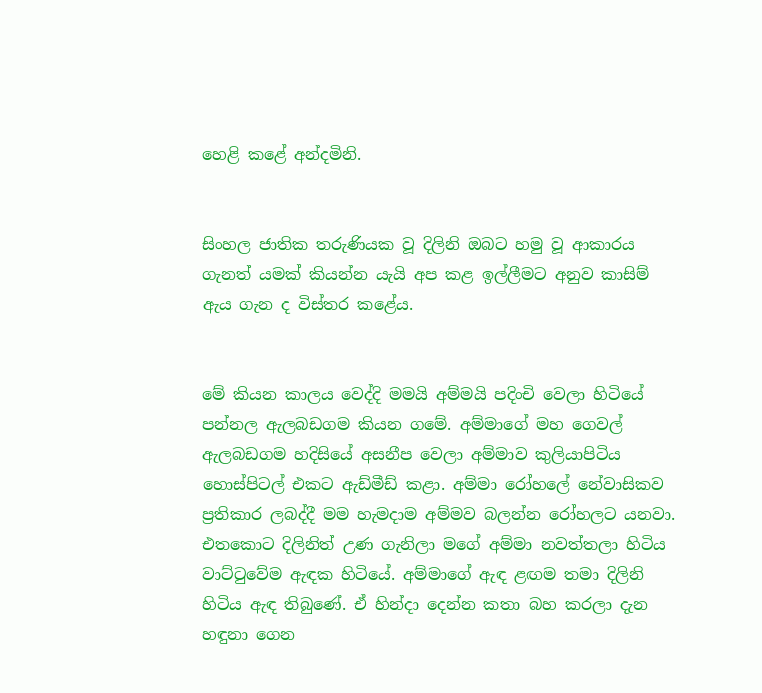හෙළි කළේ අන්දමිනි.


සිංහල ජාතික තරුණියක වූ දිලිනි ඔබට හමු වූ ආකාරය ගැනත් යමක් කියන්න යැයි අප කළ ඉල්ලීමට අනුව කාසිම් ඇය ගැන ද විස්තර කළේය.


මේ කියන කාලය වෙද්දි මමයි අම්මයි පදිංචි වෙලා හිටියේ පන්නල ඇලබඩගම කියන ගමේ. අම්මාගේ මහ ගෙවල් ඇලබඩගම හදිසියේ අසනීප වෙලා අම්මාව කුලියාපිටිය හොස්පිටල් එකට ඇඩ්මීඩ් කළා. අම්මා රෝහලේ නේවාසිකව ප්‍රතිකාර ලබද්දී මම හැමදාම අම්මව බලන්න රෝහලට යනවා. එතකොට දිලිනිත් උණ ගැනිලා මගේ අම්මා නවත්තලා හිටිය වාට්ටුවේම ඇඳක හිටියේ. අම්මාගේ ඇඳ ළඟම තමා දිලිනි හිටිය ඇඳ තිබුණේ. ඒ හින්දා දෙන්න කතා බහ කරලා දැන හඳුනා ගෙන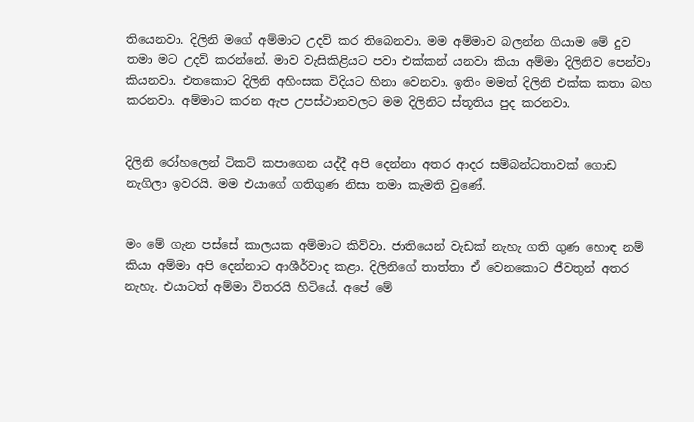තියෙනවා. දිලිනි මගේ අම්මාට උදව් කර තිබෙනවා. මම අම්මාව බලන්න ගියාම මේ දුව තමා මට උදව් කරන්නේ. මාව වැසිකිළියට පවා එක්කන් යනවා කියා අම්මා දිලිනිව පෙන්වා කියනවා. එතකොට දිලිනි අහිංසක විදියට හිනා වෙනවා. ඉතිං මමත් දිලිනි එක්ක කතා බහ කරනවා. අම්මාට කරන ඇප උපස්ථානවලට මම දිලිනිට ස්තූතිය පුද කරනවා.


දිලිනි රෝහලෙන් ටිකට් කපාගෙන යද්දී අපි දෙන්නා අතර ආදර සම්බන්ධතාවක් ගොඩ නැගිලා ඉවරයි. මම එයාගේ ගතිගුණ නිසා තමා කැමති වුණේ.


මං මේ ගැන පස්සේ කාලයක අම්මාට කිව්වා. ජාතියෙන් වැඩක් නැහැ ගති ගුණ හොඳ නම් කියා අම්මා අපි දෙන්නාට ආශීර්වාද කළා. දිලිනිගේ තාත්තා ඒ වෙනකොට ජීවතුන් අතර නැහැ. එයාටත් අම්මා විතරයි හිටියේ. අපේ මේ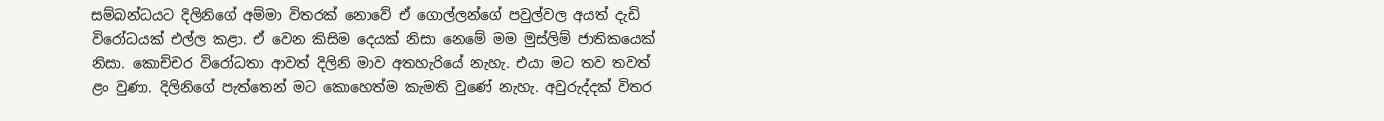සම්බන්ධයට දිලිනිගේ අම්මා විතරක් නොවේ ඒ ගොල්ලන්ගේ පවුල්වල අයත් දැඩි විරෝධයක් එල්ල කළා. ඒ වෙන කිසිම දෙයක් නිසා නෙමේ මම මුස්ලිම් ජාතිකයෙක් නිසා. කොච්චර විරෝධතා ආවත් දිලිනි මාව අතහැරියේ නැහැ. එයා මට තව තවත් ළං වුණා. දිලිනිගේ පැත්තෙන් මට කොහෙත්ම කැමති වුණේ නැහැ. අවුරුද්දක් විතර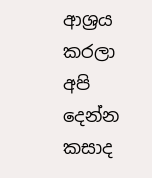ආශ්‍රය කරලා අපි දෙන්න කසාද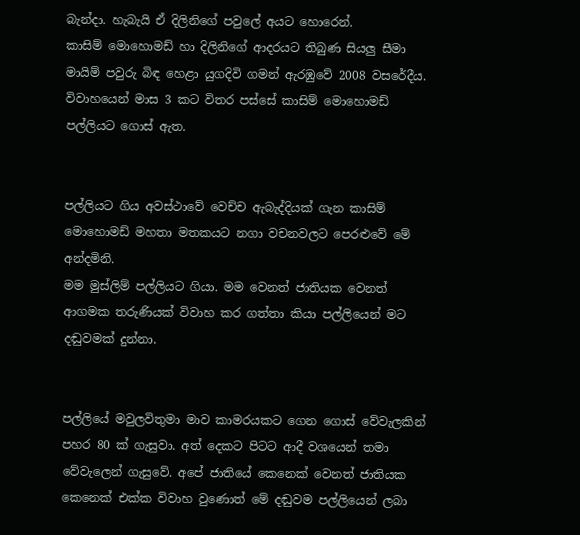බැන්දා. හැබැයි ඒ දිලිනිගේ පවුලේ අයට හොරෙන්.
කාසිම් මොහොමඩ් හා දිලිනිගේ ආදරයට තිබුණ සියලු සීමා මායිම් පවුරු බිඳ හෙළා යුගදිවි ගමන් ඇරඹුවේ 2008 වසරේදීය.
විවාහයෙන් මාස 3 කට විතර පස්සේ කාසිම් මොහොමඩ් පල්ලියට ගොස් ඇත.


පල්ලියට ගිය අවස්ථාවේ වෙච්ච ඇබැද්දියක් ගැන කාසිම් මොහොමඩ් මහතා මතකයට නගා වචනවලට පෙරළුවේ මේ අන්දමිනි.
මම මුස්ලිම් පල්ලියට ගියා. මම වෙනත් ජාතියක වෙනත් ආගමක තරුණියක් විවාහ කර ගත්තා කියා පල්ලියෙන් මට දඬුවමක් දුන්නා.


පල්ලියේ මවුලවිතුමා මාව කාමරයකට ගෙන ගොස් වේවැලකින් පහර 80 ක් ගැසුවා. අත් දෙකට පිටට ආදී වශයෙන් තමා වේවැලෙන් ගැසුවේ. අපේ ජාතියේ කෙනෙක් වෙනත් ජාතියක කෙනෙක් එක්ක විවාහ වුණොත් මේ දඬුවම පල්ලියෙන් ලබා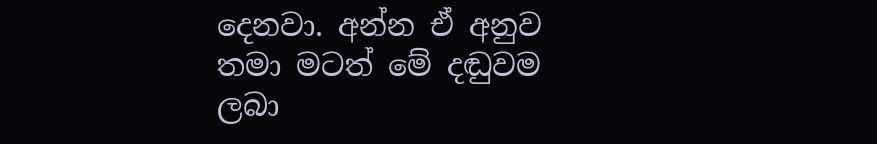දෙනවා. අන්න ඒ අනුව තමා මටත් මේ දඬුවම ලබා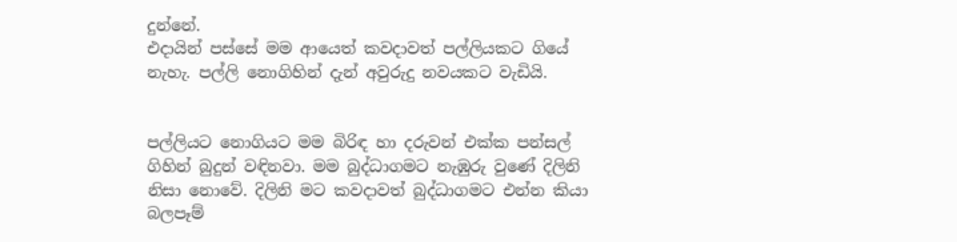දුන්නේ.
එදායින් පස්සේ මම ආයෙත් කවදාවත් පල්ලියකට ගියේ නැහැ. පල්ලි නොගිහින් දැන් අවුරුදු නවයකට වැඩියි.


පල්ලියට නොගියට මම බිරිඳ හා දරුවන් එක්ක පන්සල් ගිහින් බුදුන් වඳිනවා. මම බුද්ධාගමට නැඹුරු වුණේ දිලිනි නිසා නොවේ. දිලිනි මට කවදාවත් බුද්ධාගමට එන්න කියා බලපෑම්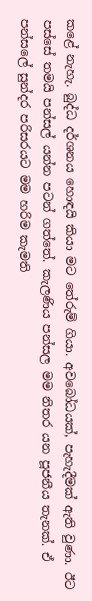කළේ නැහැ. බුද්ධ දර්ශනය හොඳයි කියා මට තේරුම් ගියා. අවබෝධයක්, පැහැදීමක් ඇති වුණා. ඊට පස්සේ තමයි පන්සල් යන්න පටන් ගත්තේ. කැලණිය පන්සල මම නිතර යන පූජනීය තැනක්. ඒ පන්සලේ සුන්දර පරිසරයට මම හරිම කැමති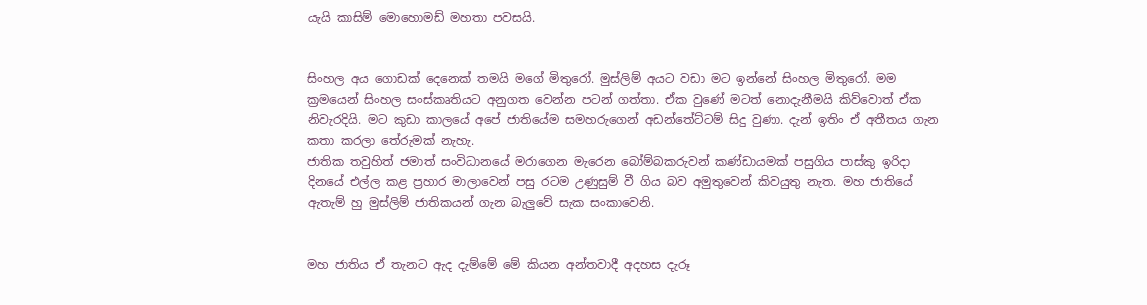යැයි කාසිම් මොහොමඩ් මහතා පවසයි.


සිංහල අය ගොඩක් දෙනෙක් තමයි මගේ මිතුරෝ. මුස්ලිම් අයට වඩා මට ඉන්නේ සිංහල මිතුරෝ. මම ක්‍රමයෙන් සිංහල සංස්කෘතියට අනුගත වෙන්න පටන් ගත්තා. ඒක වුණේ මටත් නොදැනීමයි කිව්වොත් ඒක නිවැරදියි. මට කුඩා කාලයේ අපේ ජාතියේම සමහරුගෙන් අඩන්තේට්ටම් සිදු වුණා. දැන් ඉතිං ඒ අතීතය ගැන කතා කරලා තේරුමක් නැහැ.
ජාතික තවුහිත් ජමාත් සංවිධානයේ මරාගෙන මැරෙන බෝම්බකරුවන් කණ්ඩායමක් පසුගිය පාස්කු ඉරිදා දිනයේ එල්ල කළ ප්‍රහාර මාලාවෙන් පසු රටම උණුසුම් වී ගිය බව අමුතුවෙන් කිවයුතු නැත. මහ ජාතියේ ඇතැම් හු මුස්ලිම් ජාතිකයන් ගැන බැලුවේ සැක සංකාවෙනි.


මහ ජාතිය ඒ තැනට ඇද දැම්මේ මේ කියන අන්තවාදී අදහස දැරූ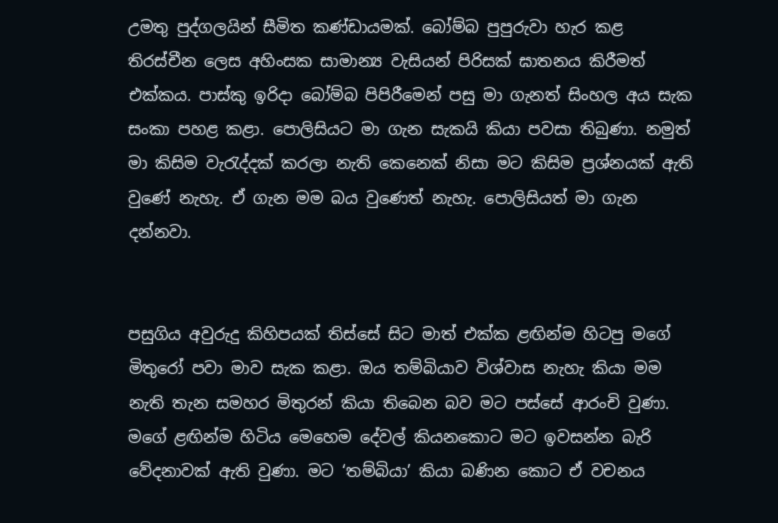උමතු පුද්ගලයින් සීමිත කණ්ඩායමක්. බෝම්බ පුපුරුවා හැර කළ තිරස්චීන ලෙස අහිංසක සාමාන්‍ය වැසියන් පිරිසක් ඝාතනය කිරීමත් එක්කය. පාස්කු ඉරිදා බෝම්බ පිපිරීමෙන් පසු මා ගැනත් සිංහල අය සැක සංකා පහළ කළා. පොලිසියට මා ගැන සැකයි කියා පවසා තිබුණා. නමුත් මා කිසිම වැරැද්දක් කරලා නැති කෙනෙක් නිසා මට කිසිම ප්‍රශ්නයක් ඇති වුණේ නැහැ. ඒ ගැන මම බය වුණෙත් නැහැ. පොලිසියත් මා ගැන දන්නවා.


පසුගිය අවුරුදු කිහිපයක් තිස්සේ සිට මාත් එක්ක ළඟින්ම හිටපු මගේ මිතුරෝ පවා මාව සැක කළා. ඔය තම්බියාව විශ්වාස නැහැ කියා මම නැති තැන සමහර මිතුරන් කියා තිබෙන බව මට පස්සේ ආරංචි වුණා. මගේ ළඟින්ම හිටිය මෙහෙම දේවල් කියනකොට මට ඉවසන්න බැරි වේදනාවක් ඇති වුණා. මට ‘තම්බියා’ කියා බණින කොට ඒ වචනය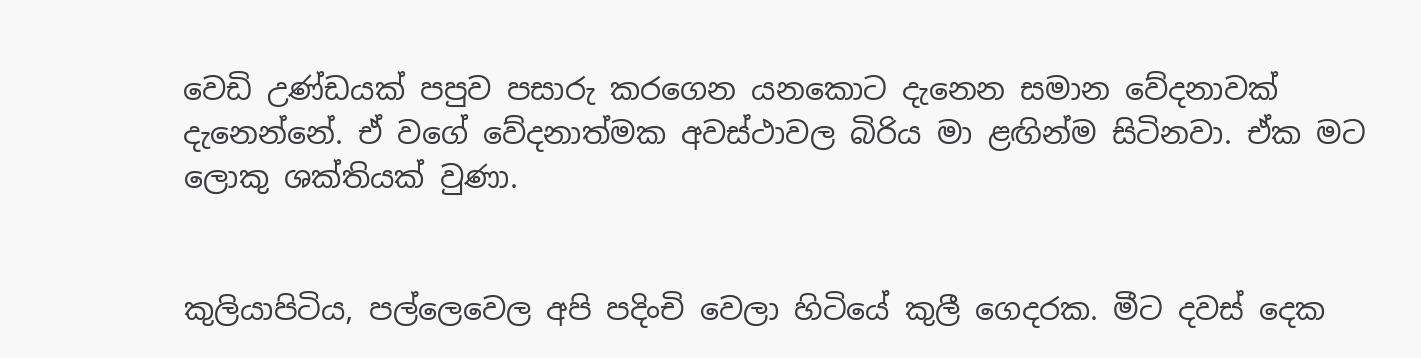වෙඩි උණ්ඩයක් පපුව පසාරු කරගෙන යනකොට දැනෙන සමාන වේදනාවක් දැනෙන්නේ. ඒ වගේ වේදනාත්මක අවස්ථාවල බිරිය මා ළඟින්ම සිටිනවා. ඒක මට ලොකු ශක්තියක් වුණා.


කුලියාපිටිය, පල්ලෙවෙල අපි පදිංචි වෙලා හිටියේ කුලී ගෙදරක. මීට දවස් දෙක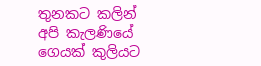තුනකට කලින් අපි කැලණියේ ගෙයක් කුලියට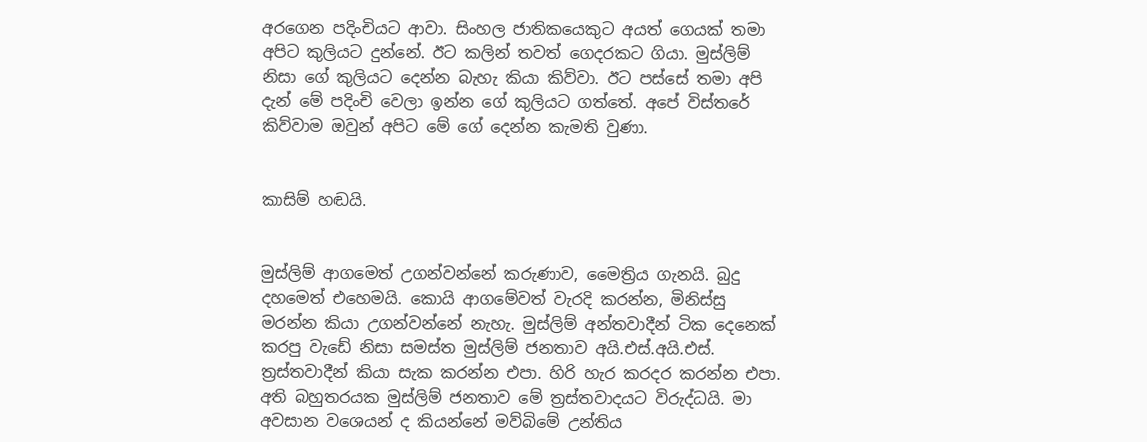අරගෙන පදිංචියට ආවා. සිංහල ජාතිකයෙකුට අයත් ගෙයක් තමා අපිට කුලියට දුන්නේ. ඊට කලින් තවත් ගෙදරකට ගියා. මුස්ලිම් නිසා ගේ කුලියට දෙන්න බැහැ කියා කිව්වා. ඊට පස්සේ තමා අපි දැන් මේ පදිංචි වෙලා ඉන්න ගේ කුලියට ගත්තේ. අපේ විස්තරේ කිව්වාම ඔවුන් අපිට මේ ගේ දෙන්න කැමති වුණා.


කාසිම් හඬයි.


මුස්ලිම් ආගමෙත් උගන්වන්නේ කරුණාව, මෛත්‍රිය ගැනයි. බුදු දහමෙත් එහෙමයි. කොයි ආගමේවත් වැරදි කරන්න, මිනිස්සු මරන්න කියා උගන්වන්නේ නැහැ. මුස්ලිම් අන්තවාදීන් ටික දෙනෙක් කරපු වැඩේ නිසා සමස්ත මුස්ලිම් ජනතාව අයි.එස්.අයි.එස්. ත්‍රස්තවාදීන් කියා සැක කරන්න එපා. හිරි හැර කරදර කරන්න එපා. අති බහුතරයක මුස්ලිම් ජනතාව මේ ත්‍රස්තවාදයට විරුද්ධයි. මා අවසාන වශෙයන් ද කියන්නේ මව්බිමේ උන්තිය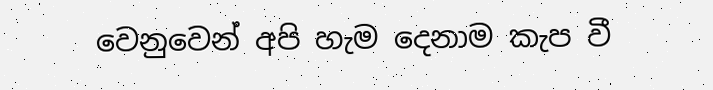වෙනුවෙන් අපි හැම දෙනාම කැප වී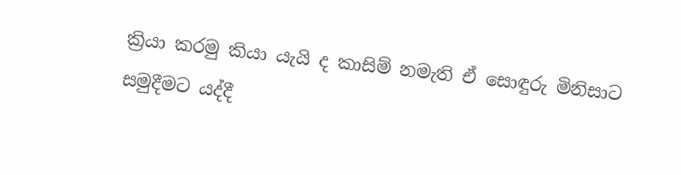ක්‍රියා කරමු කියා යැයි ද කාසිම් නමැති ඒ සොඳුරු මිනිසාට සමුදීමට යද්දී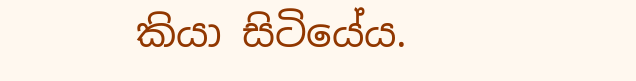කියා සිටියේය.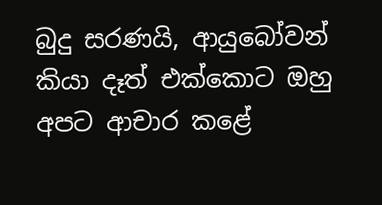බුදු සරණයි, ආයුබෝවන් කියා දෑත් එක්කොට ඔහු අපට ආචාර කළේ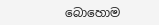බොහොම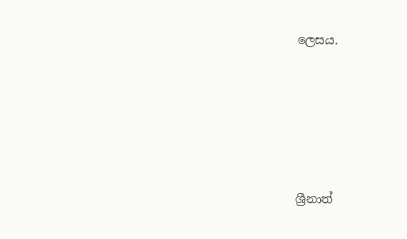ලෙසය.





ශ්‍රීනාත්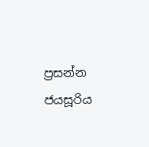ප්‍රසන්න ජයසූරිය